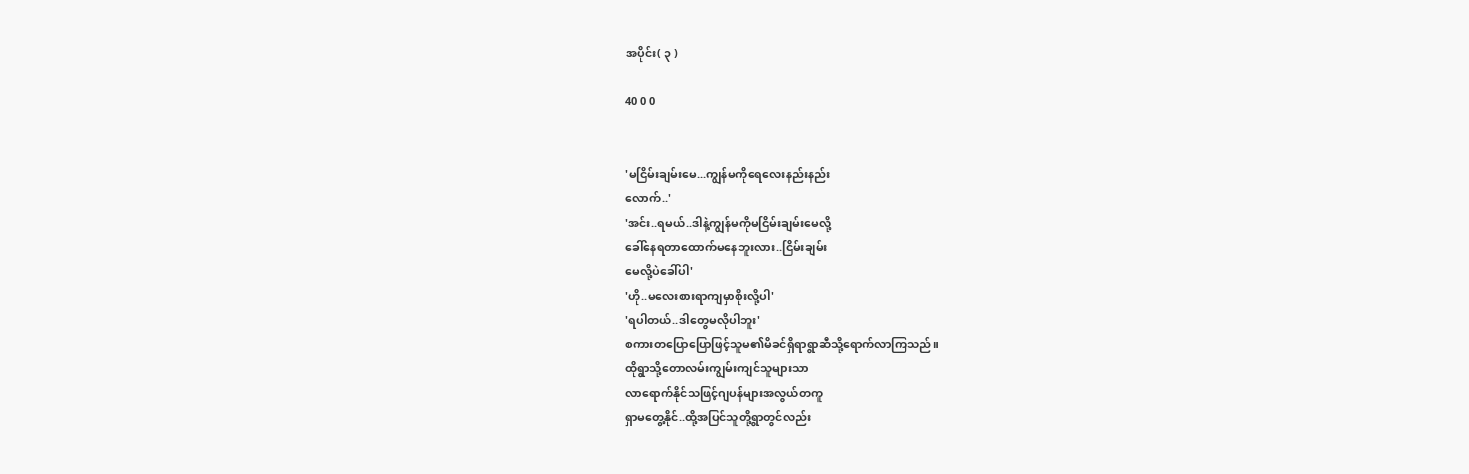အပိုင်း( ၃ )

40 0 0


'မငြိမ်းချမ်းမေ...ကျွန်မကိုရေလေးနည်းနည်း
လောက်..'
'အင်း..ရမယ်..ဒါနဲ့ကျွန်မကိုမငြိမ်းချမ်းမေလို့
ခေါ်နေရတာထောက်မနေဘူးလား..ငြိမ်းချမ်း
မေလို့ပဲခေါ်ပါ'
'ဟို..မလေးစားရာကျမှာစိုးလို့ပါ'
'ရပါတယ်..ဒါတွေမလိုပါဘူး'
စကားတပြောပြောဖြင့်သူမ၏မိခင်ရှိရာရွာဆီသို့ရောက်လာကြသည်။
ထိုရွာသို့တောလမ်းကျွမ်းကျင်သူများသာ
လာရောက်နိုင်သဖြင့်ဂျပန်များအလွယ်တကူ
ရှာမတွေ့နိုင်..ထို့အပြင်သူတို့ရွာတွင်လည်း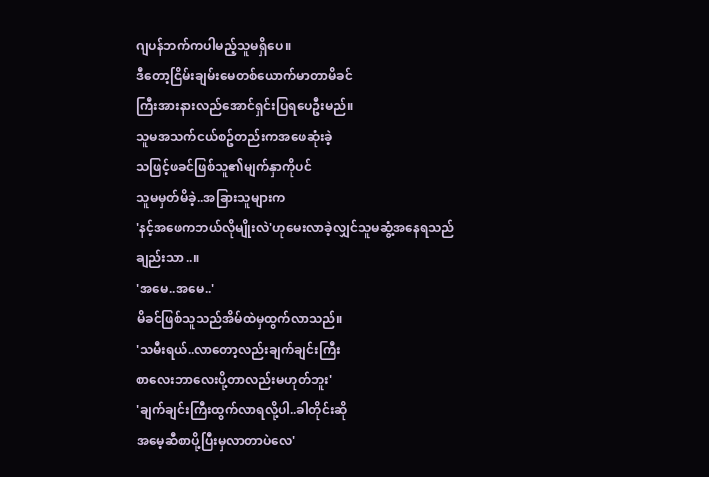ဂျပန်ဘက်ကပါမည့်သူမရှိပေ။
ဒီတော့ငြိမ်းချမ်းမေတစ်ယောက်မာတာမိခင်
ကြီးအားနားလည်အောင်ရှင်းပြရပေဦးမည်။
သူမအသက်ငယ်စဥ်တည်းကအဖေဆုံးခဲ့
သဖြင့်ဖခင်ဖြစ်သူ၏မျက်နှာကိုပင်
သူမမှတ်မိခဲ့..အခြားသူများက
'နင့်အဖေကဘယ်လိုမျိုးလဲ'ဟုမေးလာခဲ့လျှင်သူမဆွံ့အနေရသည်ချည်းသာ..။
'အမေ..အမေ..'
မိခင်ဖြစ်သူသည်အိမ်ထဲမှထွက်လာသည်။
'သမီးရယ်..လာတော့လည်းချက်ချင်းကြီး
စာလေးဘာလေးပို့တာလည်းမဟုတ်ဘူး'
'ချက်ချင်းကြီးထွက်လာရလို့ပါ..ခါတိုင်းဆို
အမေ့ဆီစာပို့ပြီးမှလာတာပဲလေ'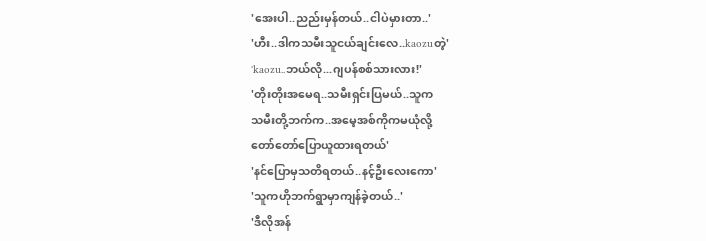'အေးပါ..ညည်းမှန်တယ်..ငါပဲမှားတာ..'
'ဟီး..ဒါကသမီးသူငယ်ချင်းလေ..kaozuတဲ့'
'kaozu..ဘယ်လို...ဂျပန်စစ်သားလား!'
'တိုးတိုးအမေရ..သမီးရှင်းပြမယ်..သူက
သမီးတို့ဘက်က..အမေ့အစ်ကိုကမယုံလို့
တော်တော်ပြောယူထားရတယ်'
'နင်ပြောမှသတိရတယ်..နင့်ဦးလေးကော'
'သူကဟိုဘက်ရွာမှာကျန်ခဲ့တယ်..'
'ဒီလိုအန်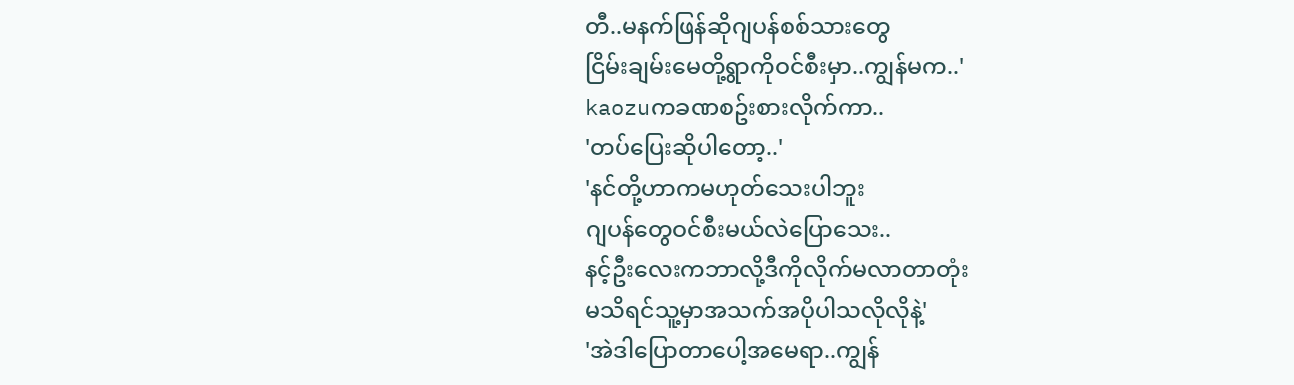တီ..မနက်ဖြန်ဆိုဂျပန်စစ်သားတွေ
ငြိမ်းချမ်းမေတို့ရွာကိုဝင်စီးမှာ..ကျွန်မက..'
kaozuကခဏစဥ်းစားလိုက်ကာ..
'တပ်ပြေးဆိုပါတော့..'
'နင်တို့ဟာကမဟုတ်သေးပါဘူး
ဂျပန်တွေဝင်စီးမယ်လဲပြောသေး..
နင့်ဦးလေးကဘာလို့ဒီကိုလိုက်မလာတာတုံး
မသိရင်သူ့မှာအသက်အပိုပါသလိုလိုနဲ့'
'အဲဒါပြောတာပေါ့အမေရာ..ကျွန်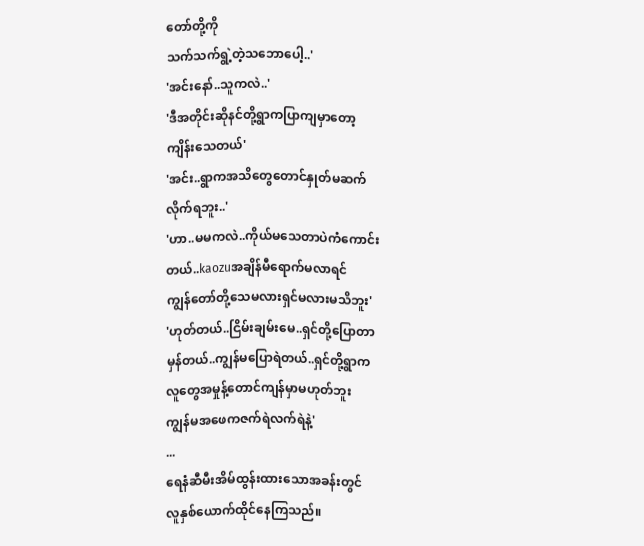တော်တို့ကို
သက်သက်ရွဲ့တဲ့သဘောပေါ့..'
'အင်းနော်..သူကလဲ..'
'ဒီအတိုင်းဆိုနင်တို့ရွာကပြာကျမှာတော့
ကျိန်းသေတယ်'
'အင်း..ရွာကအသိတွေတောင်နှုတ်မဆက်
လိုက်ရဘူး..'
'ဟာ..မမကလဲ..ကိုယ်မသေတာပဲကံကောင်း
တယ်..kaozuအချိန်မီရောက်မလာရင်
ကျွန်တော်တို့သေမလားရှင်မလားမသိဘူး'
'ဟုတ်တယ်..ငြိမ်းချမ်းမေ..ရှင်တို့ပြောတာ
မှန်တယ်..ကျွန်မပြောရဲတယ်..ရှင်တို့ရွာက
လူတွေအမှုန့်တောင်ကျန်မှာမဟုတ်ဘူး
ကျွန်မအဖေကဇက်ရဲလက်ရဲနဲ့'
...
ရေနံဆီမီးအိမ်ထွန်းထားသောအခန်းတွင်
လူနှစ်ယောက်ထိုင်နေကြသည်။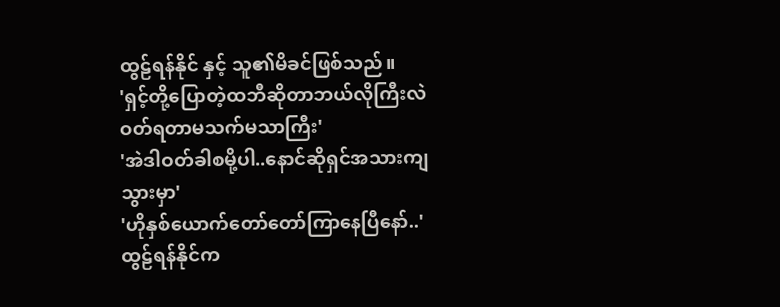ထွဠ်ရန်နိုင် နှင့် သူ၏မိခင်ဖြစ်သည်။
'ရှင့်တို့ပြောတဲ့ထဘီဆိုတာဘယ်လိုကြီးလဲ
ဝတ်ရတာမသက်မသာကြီး'
'အဲဒါဝတ်ခါစမို့ပါ..နောင်ဆိုရှင်အသားကျ
သွားမှာ'
'ဟိုနှစ်ယောက်တော်တော်ကြာနေပြီနော်..'
ထွဠ်ရန်နိုင်က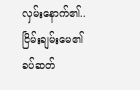လှမ်းနောက်၏..
ငြိမ်းချမ်းမေ၏ခပ်ဆတ်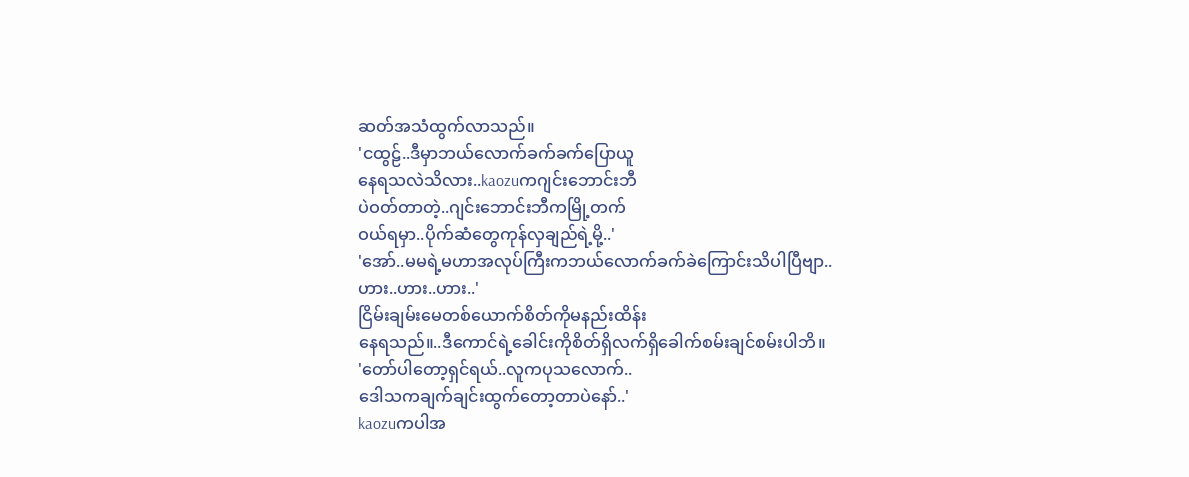ဆတ်အသံထွက်လာသည်။
'ငထွဠ်..ဒီမှာဘယ်လောက်ခက်ခက်ပြောယူ
နေရသလဲသိလား..kaozuကဂျင်းဘောင်းဘီ
ပဲဝတ်တာတဲ့..ဂျင်းဘောင်းဘီကမြို့တက်
ဝယ်ရမှာ..ပိုက်ဆံတွေကုန်လှချည်ရဲ့မို့..'
'အော်..မမရဲ့မဟာအလုပ်ကြီးကဘယ်လောက်ခက်ခဲကြောင်းသိပါပြီဗျာ..
ဟား..ဟား..ဟား..'
ငြိမ်းချမ်းမေတစ်ယောက်စိတ်ကိုမနည်းထိန်း
နေရသည်။..ဒီကောင်ရဲ့ခေါင်းကိုစိတ်ရှိလက်ရှိခေါက်စမ်းချင်စမ်းပါဘိ။
'တော်ပါတော့ရှင်ရယ်..လူကပုသလောက်..
ဒေါသကချက်ချင်းထွက်တော့တာပဲနော်..'
kaozuကပါအ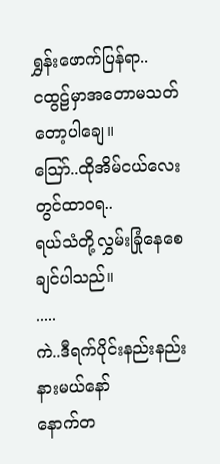ရွှန်းဖောက်ပြန်ရာ..
ငထွဠ်မှာအတောမသတ်တော့ပါချေ။
သြော်..ထိုအိမ်ငယ်လေးတွင်ထာဝရ..
ရယ်သံတို့လွှမ်းခြုံနေစေချင်ပါသည်။
.....
ကဲ..ဒီရက်ပိုင်းနည်းနည်းနားမယ်နော်
နောက်တ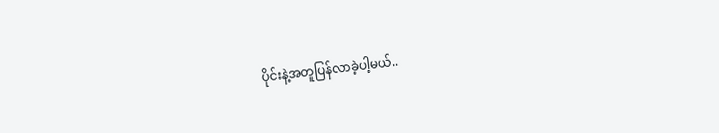ပိုင်းနဲ့အတူပြန်လာခဲ့ပါ့မယ်..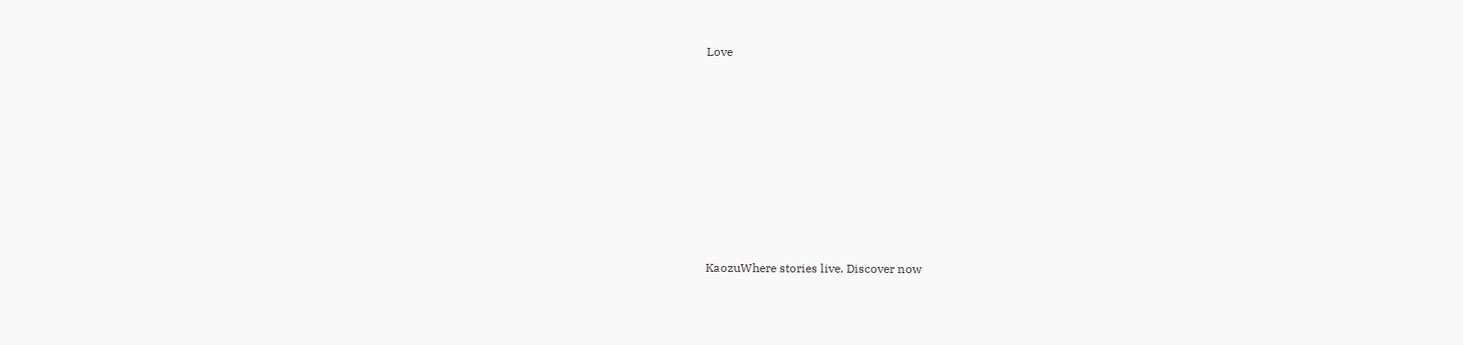Love








KaozuWhere stories live. Discover now